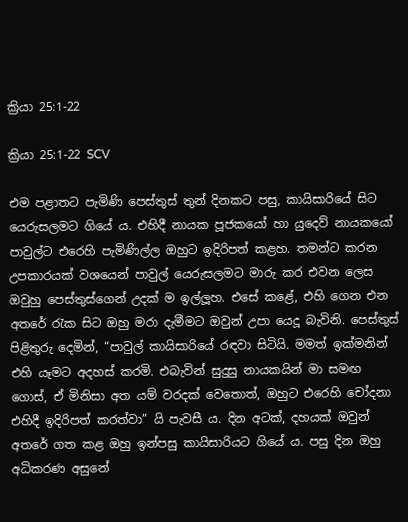ක්‍රියා 25:1-22

ක්‍රියා 25:1-22 SCV

එම පළාතට පැමිණි පෙස්තුස් තුන් දිනකට පසු, කායිසාරියේ සිට යෙරුසලමට ගියේ ය. එහිදී නායක පූජකයෝ හා යුදෙව් නායකයෝ පාවුල්ට එරෙහි පැමිණිල්ල ඔහුට ඉදිරිපත් කළහ. තමන්ට කරන උපකාරයක් වශයෙන් පාවුල් යෙරුසලමට මාරු කර එවන ලෙස ඔවුහු පෙස්තුස්ගෙන් උදක් ම ඉල්ලූහ. එසේ කළේ, එහි ගෙන එන අතරේ රැක සිට ඔහු මරා දැමීමට ඔවුන් උපා යෙදූ බැවිනි. පෙස්තුස් පිළිතුරු දෙමින්, “පාවුල් කායිසාරියේ රඳවා සිටියි. මමත් ඉක්මනින් එහි යෑමට අදහස් කරමි. එබැවින් සුදුසු නායකයින් මා සමඟ ගොස්, ඒ මිනිසා අත යම් වරදක් වෙතොත්, ඔහුට එරෙහි චෝදනා එහිදී ඉදිරිපත් කරත්වා” යි පැවසී ය. දින අටක්, දහයක් ඔවුන් අතරේ ගත කළ ඔහු ඉන්පසු කායිසාරියට ගියේ ය. පසු දින ඔහු අධිකරණ අසුනේ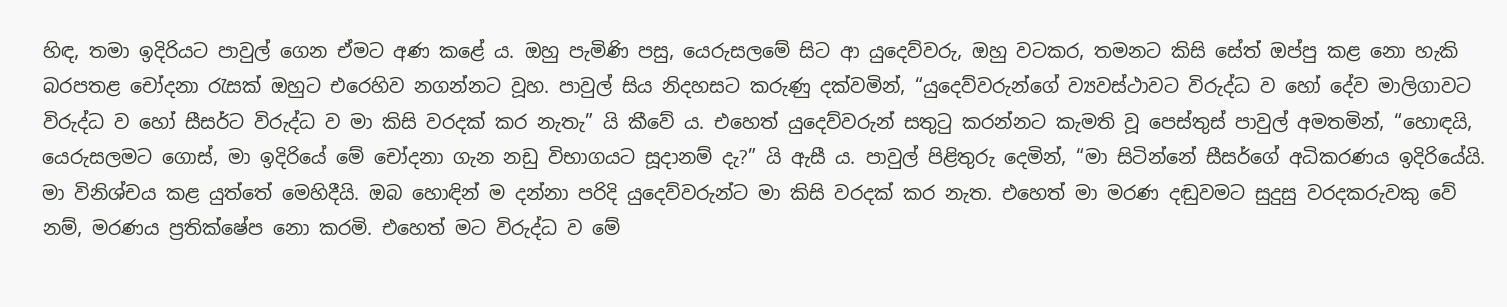හිඳ, තමා ඉදිරියට පාවුල් ගෙන ඒමට අණ කළේ ය. ඔහු පැමිණි පසු, යෙරුසලමේ සිට ආ යුදෙව්වරු, ඔහු වටකර, තමනට කිසි සේත් ඔප්පු කළ නො හැකි බරපතළ චෝදනා රැසක් ඔහුට එරෙහිව නගන්නට වූහ. පාවුල් සිය නිදහසට කරුණු දක්වමින්, “යුදෙව්වරුන්ගේ ව්‍යවස්ථාවට විරුද්ධ ව හෝ දේව මාලිගාවට විරුද්ධ ව හෝ සීසර්ට විරුද්ධ ව මා කිසි වරදක් කර නැතැ” යි කීවේ ය. එහෙත් යුදෙව්වරුන් සතුටු කරන්නට කැමති වූ පෙස්තුස් පාවුල් අමතමින්, “හොඳයි, යෙරුසලමට ගොස්, මා ඉදිරියේ මේ චෝදනා ගැන නඩු විභාගයට සූදානම් දැ?” යි ඇසී ය. පාවුල් පිළිතුරු දෙමින්, “මා සිටින්නේ සීසර්ගේ අධිකරණය ඉදිරියේයි. මා විනිශ්චය කළ යුත්තේ මෙහිදීයි. ඔබ හොඳින් ම දන්නා පරිදි යුදෙව්වරුන්ට මා කිසි වරදක් කර නැත. එහෙත් මා මරණ දඬුවමට සුදුසු වරදකරුවකු වේ නම්, මරණය ප්‍රතික්ෂේප නො කරමි. එහෙත් මට විරුද්ධ ව මේ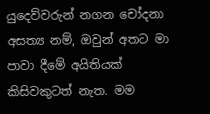යුදෙව්වරුන් නගන චෝදනා අසත්‍ය නම්, ඔවුන් අතට මා පාවා දීමේ අයිතියක් කිසිවකුටත් නැත. මම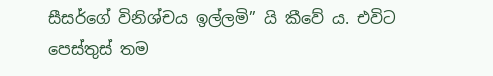සීසර්ගේ විනිශ්චය ඉල්ලමි” යි කීවේ ය. එවිට පෙස්තුස් තම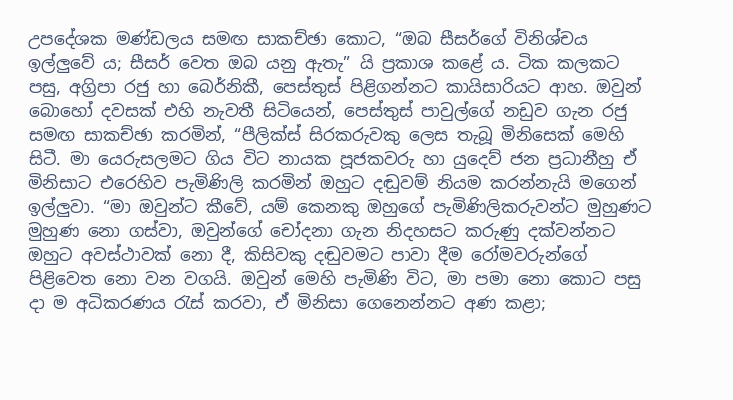උපදේශක මණ්ඩලය සමඟ සාකච්ඡා කොට, “ඔබ සීසර්ගේ විනිශ්චය ඉල්ලුවේ ය; සීසර් වෙත ඔබ යනු ඇතැ” යි ප්‍රකාශ කළේ ය. ටික කලකට පසු, අග්‍රිපා රජු හා බෙර්නිකී, පෙස්තුස් පිළිගන්නට කායිසාරියට ආහ. ඔවුන් බොහෝ දවසක් එහි නැවතී සිටියෙන්, පෙස්තුස් පාවුල්ගේ නඩුව ගැන රජු සමඟ සාකච්ඡා කරමින්, “පීලික්ස් සිරකරුවකු ලෙස තැබූ මිනිසෙක් මෙහි සිටී. මා යෙරුසලමට ගිය විට නායක පූජකවරු හා යුදෙව් ජන ප්‍රධානීහු ඒ මිනිසාට එරෙහිව පැමිණිලි කරමින් ඔහුට දඬුවම් නියම කරන්නැයි මගෙන් ඉල්ලුවා. “මා ඔවුන්ට කීවේ, යම් කෙනකු ඔහුගේ පැමිණිලිකරුවන්ට මුහුණට මුහුණ නො ගස්වා, ඔවුන්ගේ චෝදනා ගැන නිදහසට කරුණු දක්වන්නට ඔහුට අවස්ථාවක් නො දී, කිසිවකු දඬුවමට පාවා දීම රෝමවරුන්ගේ පිළිවෙත නො වන වගයි. ඔවුන් මෙහි පැමිණි විට, මා පමා නො කොට පසු දා ම අධිකරණය රැස් කරවා, ඒ මිනිසා ගෙනෙන්නට අණ කළා;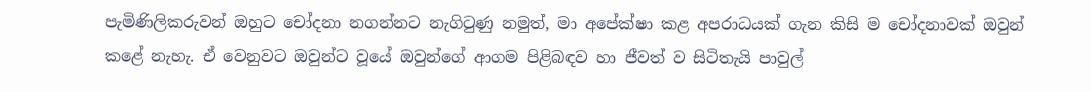පැමිණිලිකරුවන් ඔහුට චෝදනා නගන්නට නැගිටුණු නමුත්, මා අපේක්ෂා කළ අපරාධයක් ගැන කිසි ම චෝදනාවක් ඔවුන් කළේ නැහැ. ඒ වෙනුවට ඔවුන්ට වූයේ ඔවුන්ගේ ආගම පිළිබඳව හා ජීවත් ව සිටිතැයි පාවුල්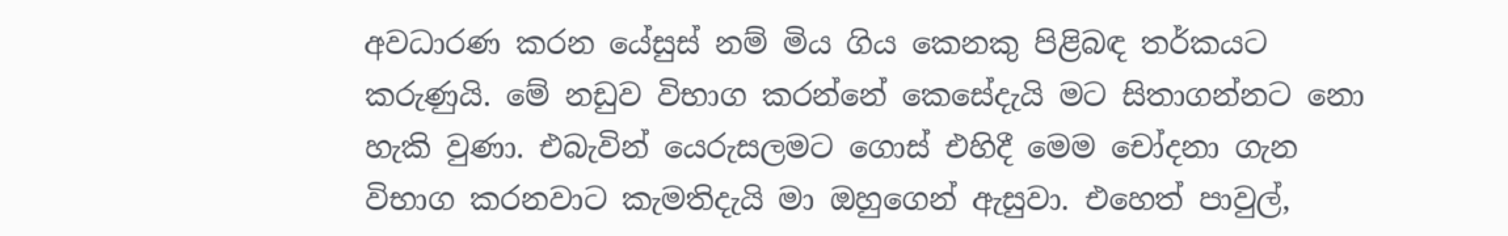අවධාරණ කරන යේසුස් නම් මිය ගිය කෙනකු පිළිබඳ තර්කයට කරුණුයි. මේ නඩුව විභාග කරන්නේ කෙසේදැයි මට සිතාගන්නට නො හැකි වුණා. එබැවින් යෙරුසලමට ගොස් එහිදී මෙම චෝදනා ගැන විභාග කරනවාට කැමතිදැයි මා ඔහුගෙන් ඇසුවා. එහෙත් පාවුල්,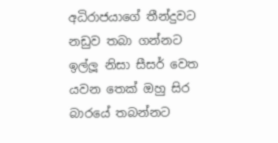අධිරාජයාගේ තීන්දුවට නඩුව තබා ගන්නට ඉල්ලූ නිසා සීසර් වෙත යවන තෙක් ඔහු සිර බාරයේ තබන්නට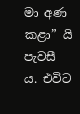මා අණ කළා” යි පැවසී ය. එවිට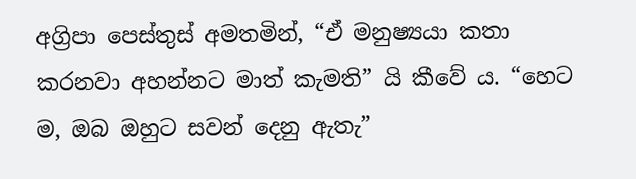අග්‍රිපා පෙස්තුස් අමතමින්, “ඒ මනුෂ්‍යයා කතා කරනවා අහන්නට මාත් කැමති” යි කීවේ ය. “හෙට ම, ඔබ ඔහුට සවන් දෙනු ඇතැ”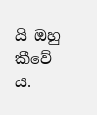යි ඔහු කීවේ ය.